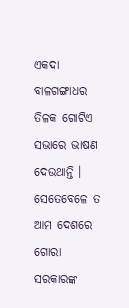ଏକଦା ବାଳଗଙ୍ଗାଧର ତିଳକ ଗୋଟିଏ ସଭାରେ ଭାଷଣ ଦେଉଥାନ୍ତି । ସେତେବେଳେ ତ ଆମ ଦେଶରେ ଗୋରା ସରକାରଙ୍କ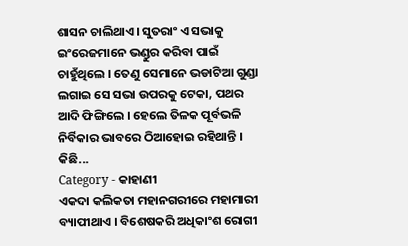ଶାସନ ଚାଲିଥାଏ । ସୁତରାଂ ଏ ସଭାକୁ ଇଂରେଜମାନେ ଭଣ୍ଡୁର କରିବା ପାଇଁ ଚାହୁଁଥିଲେ । ତେଣୁ ସେମାନେ ଭଡାଟିଆ ଗୁଣ୍ଡା ଲଗାଇ ସେ ସଭା ଉପରକୁ ଟେକା, ପଥର ଆଦି ଫିଙ୍ଗିଲେ । ହେଲେ ତିଳକ ପୂର୍ବଭଳି ନିର୍ବିକାର ଭାବରେ ଠିଆହୋଇ ରହିଥାନ୍ତି । କିଛି...
Category - କାହାଣୀ
ଏକଦା କଲିକତା ମହାନଗରୀରେ ମହାମାରୀ ବ୍ୟାପୀଥାଏ । ବିଶେଷକରି ଅଧିକାଂଶ ରୋଗୀ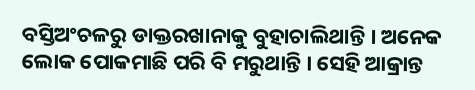ବସ୍ତିଅଂଚଳରୁ ଡାକ୍ତରଖାନାକୁ ବୁହାଚାଲିଥାନ୍ତି । ଅନେକ ଲୋକ ପୋକମାଛି ପରି ବି ମରୁଥାନ୍ତି । ସେହି ଆକ୍ରାନ୍ତ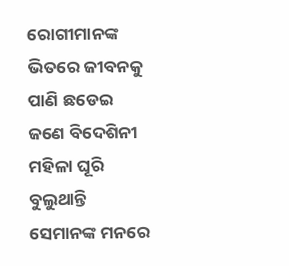ରୋଗୀମାନଙ୍କ ଭିତରେ ଜୀବନକୁ ପାଣି ଛଡେଇ ଜଣେ ବିଦେଶିନୀ ମହିଳା ଘୂରି ବୁଲୁଥାନ୍ତି ସେମାନଙ୍କ ମନରେ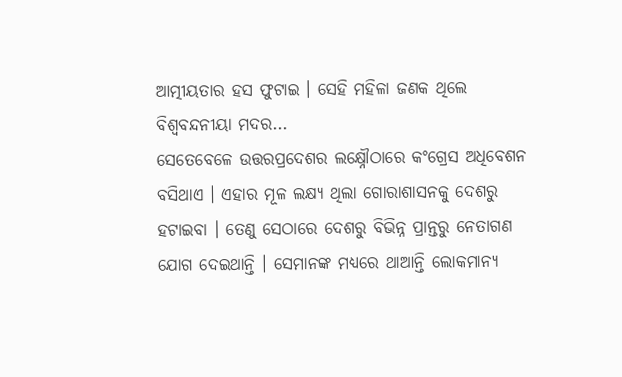ଆତ୍ମୀୟତାର ହସ ଫୁଟାଇ । ସେହି ମହିଳା ଜଣକ ଥିଲେ ବିଶ୍ୱବନ୍ଦନୀୟା ମଦର...
ସେତେବେଳେ ଉତ୍ତରପ୍ରଦେଶର ଲକ୍ଷ୍ନୌଠାରେ କଂଗ୍ରେସ ଅଧିବେଶନ ବସିଥାଏ । ଏହାର ମୂଳ ଲକ୍ଷ୍ୟ ଥିଲା ଗୋରାଶାସନକୁ ଦେଶରୁ ହଟାଇବା । ତେଣୁ ସେଠାରେ ଦେଶରୁ ବିଭିନ୍ନ ପ୍ରାନ୍ତରୁ ନେତାଗଣ ଯୋଗ ଦେଇଥାନ୍ତି । ସେମାନଙ୍କ ମଧ୍ୟରେ ଥାଆନ୍ତି ଲୋକମାନ୍ୟ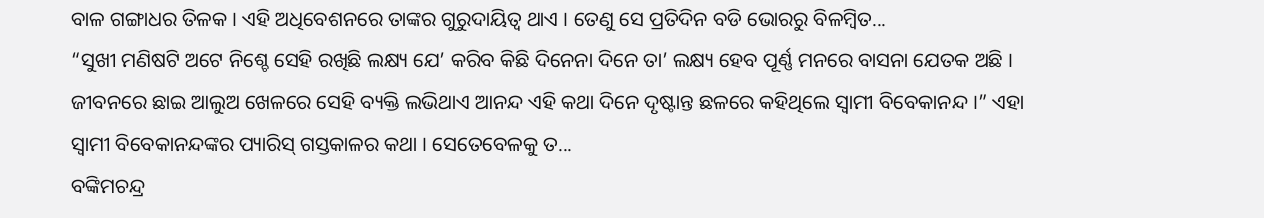ବାଳ ଗଙ୍ଗାଧର ତିଳକ । ଏହି ଅଧିବେଶନରେ ତାଙ୍କର ଗୁରୁଦାୟିତ୍ୱ ଥାଏ । ତେଣୁ ସେ ପ୍ରତିଦିନ ବଡି ଭୋରରୁ ବିଳମ୍ବିତ...
“ସୁଖୀ ମଣିଷଟି ଅଟେ ନିଶ୍ଚେ ସେହି ରଖିଛି ଲକ୍ଷ୍ୟ ଯେ’ କରିବ କିଛି ଦିନେନା ଦିନେ ତା’ ଲକ୍ଷ୍ୟ ହେବ ପୂର୍ଣ୍ଣ ମନରେ ବାସନା ଯେତକ ଅଛି । ଜୀବନରେ ଛାଇ ଆଲୁଅ ଖେଳରେ ସେହି ବ୍ୟକ୍ତି ଲଭିଥାଏ ଆନନ୍ଦ ଏହି କଥା ଦିନେ ଦୃଷ୍ଟାନ୍ତ ଛଳରେ କହିଥିଲେ ସ୍ୱାମୀ ବିବେକାନନ୍ଦ ।” ଏହା ସ୍ୱାମୀ ବିବେକାନନ୍ଦଙ୍କର ପ୍ୟାରିସ୍ ଗସ୍ତକାଳର କଥା । ସେତେବେଳକୁ ତ...
ବଙ୍କିମଚନ୍ଦ୍ର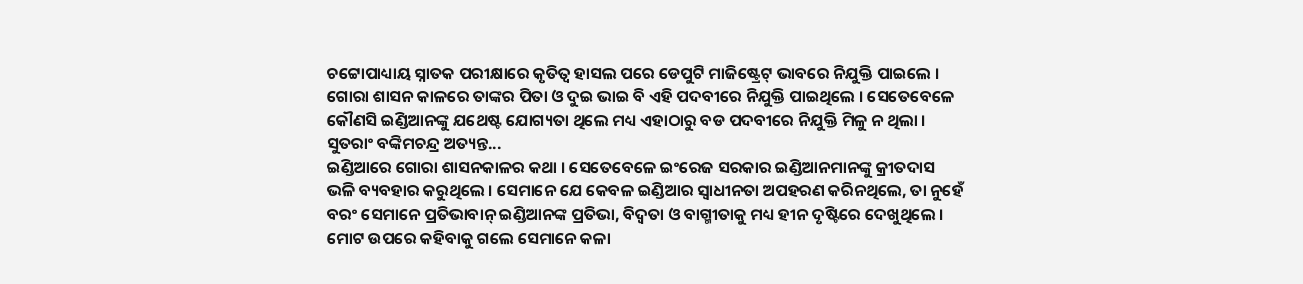ଚଟ୍ଟୋପାଧ୍ୟାୟ ସ୍ନାତକ ପରୀକ୍ଷାରେ କୃତିତ୍ୱ ହାସଲ ପରେ ଡେପୁଟି ମାଜିଷ୍ଟ୍ରେଟ୍ ଭାବରେ ନିଯୁକ୍ତି ପାଇଲେ । ଗୋରା ଶାସନ କାଳରେ ତାଙ୍କର ପିତା ଓ ଦୁଇ ଭାଇ ବି ଏହି ପଦବୀରେ ନିଯୁକ୍ତି ପାଇଥିଲେ । ସେତେବେଳେ କୌଣସି ଇଣ୍ଡିଆନଙ୍କୁ ଯଥେଷ୍ଟ ଯୋଗ୍ୟତା ଥିଲେ ମଧ୍ୟ ଏହାଠାରୁ ବଡ ପଦବୀରେ ନିଯୁକ୍ତି ମିଳୁ ନ ଥିଲା । ସୁତରାଂ ବଙ୍କିମଚନ୍ଦ୍ର ଅତ୍ୟନ୍ତ...
ଇଣ୍ଡିଆରେ ଗୋରା ଶାସନକାଳର କଥା । ସେତେବେଳେ ଇଂରେଜ ସରକାର ଇଣ୍ଡିଆନମାନଙ୍କୁ କ୍ରୀତଦାସ ଭଳି ବ୍ୟବହାର କରୁଥିଲେ । ସେମାନେ ଯେ କେବଳ ଇଣ୍ଡିଆର ସ୍ୱାଧୀନତା ଅପହରଣ କରିନଥିଲେ, ତା ନୁହେଁ ବରଂ ସେମାନେ ପ୍ରତିଭାବାନ୍ ଇଣ୍ଡିଆନଙ୍କ ପ୍ରତିଭା, ବିଦ୍ବତା ଓ ବାଗ୍ମୀତାକୁ ମଧ୍ୟ ହୀନ ଦୃଷ୍ଟିରେ ଦେଖୁଥିଲେ । ମୋଟ ଉପରେ କହିବାକୁ ଗଲେ ସେମାନେ କଳା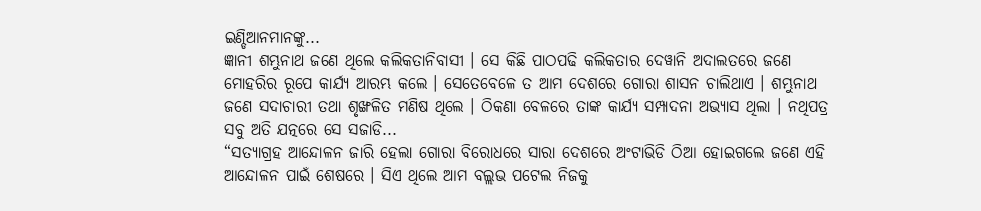ଇଣ୍ଡିଆନମାନଙ୍କୁ...
ଜ୍ଞାନୀ ଶମ୍ଭୁନାଥ ଜଣେ ଥିଲେ କଲିକତାନିବାସୀ । ସେ କିଛି ପାଠପଢି କଲିକତାର ଦେୱାନି ଅଦାଲତରେ ଜଣେ ମୋହରିର ରୂପେ କାର୍ଯ୍ୟ ଆରମ୍ଭ କଲେ । ସେତେବେଳେ ତ ଆମ ଦେଶରେ ଗୋରା ଶାସନ ଚାଲିଥାଏ । ଶମ୍ଭୁନାଥ ଜଣେ ସଦାଚାରୀ ତଥା ଶୃଙ୍ଖଳିତ ମଣିଷ ଥିଲେ । ଠିକଣା ବେଳରେ ତାଙ୍କ କାର୍ଯ୍ୟ ସମ୍ପାଦନା ଅଭ୍ୟାସ ଥିଲା । ନଥିପତ୍ର ସବୁ ଅତି ଯତ୍ନରେ ସେ ସଜାଡି...
“ସତ୍ୟାଗ୍ରହ ଆନ୍ଦୋଳନ ଜାରି ହେଲା ଗୋରା ବିରୋଧରେ ସାରା ଦେଶରେ ଅଂଟାଭିଡି ଠିଆ ହୋଇଗଲେ ଜଣେ ଏହି ଆନ୍ଦୋଳନ ପାଇଁ ଶେଷରେ । ସିଏ ଥିଲେ ଆମ ବଲ୍ଲଭ ପଟେଲ ନିଜକୁ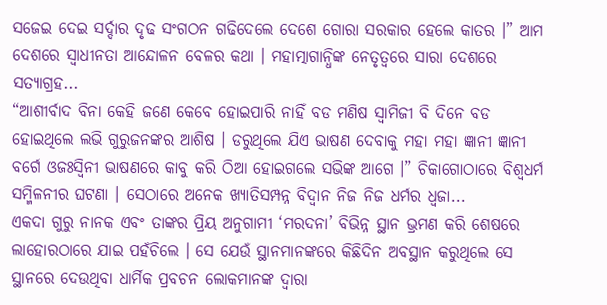ସଜେଇ ଦେଇ ସର୍ଦ୍ଦାର ଦୃଢ ସଂଗଠନ ଗଢିଦେଲେ ଦେଶେ ଗୋରା ସରକାର ହେଲେ କାତର ।” ଆମ ଦେଶରେ ସ୍ୱାଧୀନତା ଆନ୍ଦୋଳନ ବେଳର କଥା । ମହାତ୍ମାଗାନ୍ଧିଙ୍କ ନେତୃତ୍ୱରେ ସାରା ଦେଶରେ ସତ୍ୟାଗ୍ରହ...
“ଆଶୀର୍ବାଦ ବିନା କେହି ଜଣେ କେବେ ହୋଇପାରି ନାହିଁ ବଡ ମଣିଷ ସ୍ୱାମିଜୀ ବି ଦିନେ ବଡ ହୋଇଥିଲେ ଲଭି ଗୁରୁଜନଙ୍କର ଆଶିଷ । ଡରୁଥିଲେ ଯିଏ ଭାଷଣ ଦେବାକୁ ମହା ମହା ଜ୍ଞାନୀ ଜ୍ଞାନୀ ବର୍ଗେ ଓଜଃସ୍ୱିନୀ ଭାଷଣରେ କାବୁ କରି ଠିଆ ହୋଇଗଲେ ସଭିଙ୍କ ଆଗେ ।” ଚିକାଗୋଠାରେ ବିଶ୍ୱଧର୍ମ ସମ୍ମିଳନୀର ଘଟଣା । ସେଠାରେ ଅନେକ ଖ୍ୟାତିସମ୍ପନ୍ନ ବିଦ୍ୱାନ ନିଜ ନିଜ ଧର୍ମର ଧ୍ୱଜା...
ଏକଦା ଗୁରୁ ନାନକ ଏବଂ ତାଙ୍କର ପ୍ରିୟ ଅନୁଗାମୀ ‘ମରଦନା’ ବିଭିନ୍ନ ସ୍ଥାନ ଭ୍ରମଣ କରି ଶେଷରେ ଲାହୋରଠାରେ ଯାଇ ପହଁଚିଲେ । ସେ ଯେଉଁ ସ୍ଥାନମାନଙ୍କରେ କିଛିଦିନ ଅବସ୍ଥାନ କରୁଥିଲେ ସେ ସ୍ଥାନରେ ଦେଉଥିବା ଧାର୍ମିକ ପ୍ରବଚନ ଲୋକମାନଙ୍କ ଦ୍ୱାରା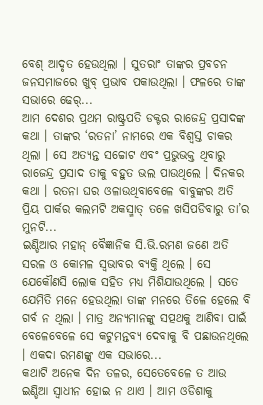ବେଶ୍ ଆଦୃତ ହେଉଥିଲା । ସୁତରାଂ ତାଙ୍କର ପ୍ରବଚନ ଜନସମାଜରେ ଖୁବ୍ ପ୍ରଭାବ ପକାଉଥିଲା । ଫଳରେ ତାଙ୍କ ସଭାରେ ଢେର୍...
ଆମ ଦେଶର ପ୍ରଥମ ରାଷ୍ଟ୍ରପତି ଡକ୍ଟର ରାଜେନ୍ଦ୍ର ପ୍ରସାଦଙ୍କ କଥା । ତାଙ୍କର ‘ରତନା’ ନାମରେ ଏକ ବିଶ୍ୱସ୍ତ ଚାକର ଥିଲା । ସେ ଅତ୍ୟନ୍ତ ସଚ୍ଚୋଟ ଏବଂ ପ୍ରଭୁଭକ୍ତ ଥିବାରୁ ରାଜେନ୍ଦ୍ର ପ୍ରସାଦ ତାକୁ ବହୁତ ଭଲ ପାଉଥିଲେ । ଦିନକର କଥା । ରତନା ଘର ଓଳାଉଥିବାବେଳେ ବାବୁଙ୍କର ଅତି ପ୍ରିୟ ପାର୍କର କଲମଟି ଅକସ୍ମାତ୍ ତଳେ ଖସିପଡିବାରୁ ତା’ର ମୁନଟି...
ଇଣ୍ଡିଆର ମହାନ୍ ବୈଜ୍ଞାନିକ ସି.ଭି.ରମଣ ଜଣେ ଅତି ସରଳ ଓ କୋମଳ ସ୍ୱଭାବର ବ୍ୟକ୍ତି ଥିଲେ । ସେ ଯେକୌଣସି ଲୋକ ସହିତ ମଧ୍ୟ ମିଶିଯାଉଥିଲେ । ସତେ ଯେମିତି ମନେ ହେଉଥିଲା ତାଙ୍କ ମନରେ ତିଳେ ହେଲେ ବି ଗର୍ବ ନ ଥିଲା । ମାତ୍ର ଅନ୍ୟମାନଙ୍କୁ ସତ୍ପଥକୁ ଆଣିବା ପାଇଁ ବେଳେବେଳେ ସେ କଟୁମନ୍ତବ୍ୟ ଦେବାକୁ ବି ପଛାଉନଥିଲେ । ଏକଦା ରମଣଙ୍କୁ ଏକ ସଭାରେ...
କଥାଟି ଅନେକ ଦିନ ତଳର, ସେତେବେଳେ ତ ଆଉ ଇଣ୍ଡିଆ ସ୍ୱାଧୀନ ହୋଇ ନ ଥାଏ । ଆମ ଓଡିଶାକୁ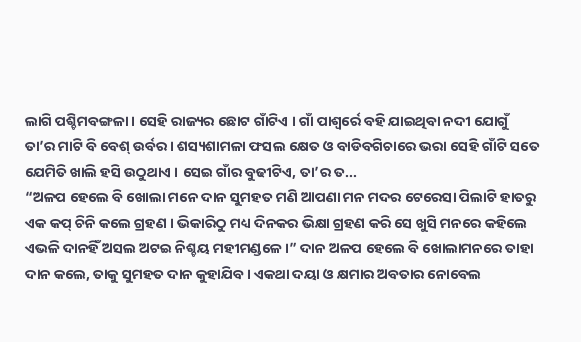ଲାଗି ପଶ୍ଚିମବଙ୍ଗଳା । ସେହି ରାଜ୍ୟର ଛୋଟ ଗାଁଟିଏ । ଗାଁ ପାଶ୍ୱର୍ରେ ବହି ଯାଇଥିବା ନଦୀ ଯୋଗୁଁ ତା’ର ମାଟି ବି ବେଶ୍ ଉର୍ବର । ଶସ୍ୟଶାମଳା ଫସଲ କ୍ଷେତ ଓ ବାଡିବଗିଚାରେ ଭରା ସେହି ଗାଁଟି ସତେ ଯେମିତି ଖାଲି ହସି ଉଠୁଥାଏ । ସେଇ ଗାଁର ବୁଢୀଟିଏ, ତା’ର ତ...
“ଅଳପ ହେଲେ ବି ଖୋଲା ମନେ ଦାନ ସୁମହତ ମଣି ଆପଣା ମନ ମଦର ଟେରେସା ପିଲାଟି ହାତରୁ ଏକ କପ୍ ଚିନି କଲେ ଗ୍ରହଣ । ଭିକାରିଠୁ ମଧ୍ୟ ଦିନକର ଭିକ୍ଷା ଗ୍ରହଣ କରି ସେ ଖୁସି ମନରେ କହିଲେ ଏଭଳି ଦାନହିଁ ଅସଲ ଅଟଇ ନିଶ୍ଚୟ ମହୀମଣ୍ଡଳେ ।” ଦାନ ଅଳପ ହେଲେ ବି ଖୋଲାମନରେ ତାହା ଦାନ କଲେ, ତାକୁ ସୁମହତ ଦାନ କୁହାଯିବ । ଏକଥା ଦୟା ଓ କ୍ଷମାର ଅବତାର ନୋବେଲ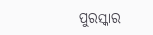ପୁରସ୍କାର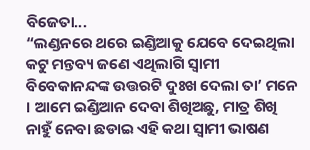ବିଜେତା...
“ଲଣ୍ଡନରେ ଥରେ ଇଣ୍ଡିଆକୁ ଯେବେ ଦେଇଥିଲା କଟୁ ମନ୍ତବ୍ୟ ଜଣେ ଏଥିଲାଗି ସ୍ୱାମୀ ବିବେକାନନ୍ଦଙ୍କ ଉତ୍ତରଟି ଦୁଃଖ ଦେଲା ତା’ ମନେ । ଆମେ ଇଣ୍ଡିଆନ ଦେବା ଶିଖିଅଛୁ, ମାତ୍ର ଶିଖି ନାହୁଁ ନେବା ଛଡାଇ ଏହି କଥା ସ୍ୱାମୀ ଭାଷଣ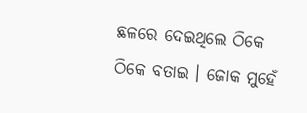ଛଳରେ ଦେଇଥିଲେ ଠିକେ ଠିକେ ବତାଇ । ଜୋକ ମୁହେଁ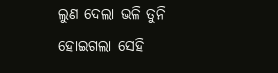ଲୁଣ ଦେଲା ଭଳି ତୁନି ହୋଇଗଲା ସେହି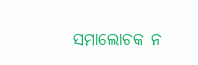ସମାଲୋଚକ ନ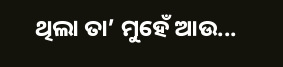ଥିଲା ତା’ ମୁହେଁ ଆଉ...